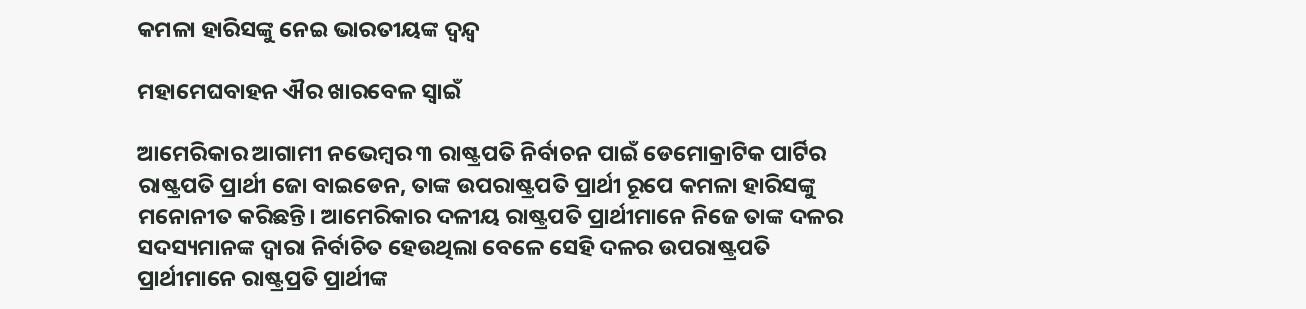କମଳା ହାରିସଙ୍କୁ ନେଇ ଭାରତୀୟଙ୍କ ଦ୍ୱନ୍ଦ୍ୱ

ମହାମେଘବାହନ ଐର ଖାରବେଳ ସ୍ୱାଇଁ

ଆମେରିକାର ଆଗାମୀ ନଭେମ୍ବର ୩ ରାଷ୍ଟ୍ରପତି ନିର୍ବାଚନ ପାଇଁ ଡେମୋକ୍ରାଟିକ ପାର୍ଟିର ରାଷ୍ଟ୍ରପତି ପ୍ରାର୍ଥୀ ଜୋ ବାଇଡେନ, ତାଙ୍କ ଉପରାଷ୍ଟ୍ରପତି ପ୍ରାର୍ଥୀ ରୂପେ କମଳା ହାରିସଙ୍କୁ ମନୋନୀତ କରିଛନ୍ତି। ଆମେରିକାର ଦଳୀୟ ରାଷ୍ଟ୍ରପତି ପ୍ରାର୍ଥୀମାନେ ନିଜେ ତାଙ୍କ ଦଳର ସଦସ୍ୟମାନଙ୍କ ଦ୍ବାରା ନିର୍ବାଚିତ ହେଉଥିଲା ବେଳେ ସେହି ଦଳର ଉପରାଷ୍ଟ୍ରପତି ପ୍ରାର୍ଥୀମାନେ ରାଷ୍ଟ୍ରପ୍ରତି ପ୍ରାର୍ଥୀଙ୍କ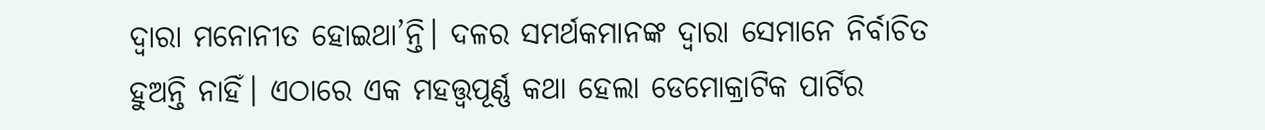ଦ୍ବାରା ମନୋନୀତ ହୋଇଥା’ନ୍ତି। ଦଳର ସମର୍ଥକମାନଙ୍କ ଦ୍ବାରା ସେମାନେ ନିର୍ବାଚିତ ହୁଅନ୍ତି ନାହିଁ। ଏଠାରେ ଏକ ମହତ୍ତ୍ବପୂର୍ଣ୍ଣ କଥା ହେଲା ଡେମୋକ୍ରାଟିକ ପାର୍ଟିର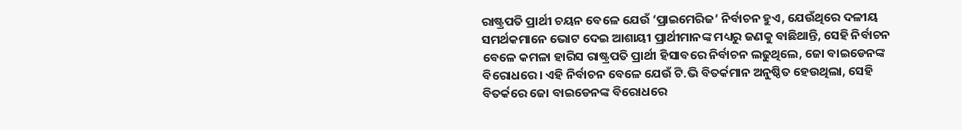ରାଷ୍ଟ୍ରପତି ପ୍ରାର୍ଥୀ ଚୟନ ବେଳେ ଯେଉଁ ‘ପ୍ରାଇମେରିଜ’ ନିର୍ବାଚନ ହୁଏ, ଯେଉଁଥିରେ ଦଳୀୟ ସମର୍ଥକମାନେ ଭୋଟ ଦେଇ ଆଶାୟୀ ପ୍ରାର୍ଥୀମାନଙ୍କ ମଧ୍ୟରୁ ଜଣକୁ ବାଛିଥାନ୍ତି, ସେହି ନିର୍ବାଚନ ବେଳେ କମଳା ହାରିସ ରାଷ୍ଟ୍ରପତି ପ୍ରାର୍ଥୀ ହିସାବରେ ନିର୍ବାଚନ ଲଢୁଥିଲେ, ଜୋ ବାଇଡେନଙ୍କ ବିରୋଧରେ। ଏହି ନିର୍ବାଚନ ବେଳେ ଯେଉଁ ଟି.ଭି ବିତର୍କମାନ ଅନୁଷ୍ଠିତ ହେଉଥିଲା, ସେହି ବିତର୍କରେ ଜୋ ବାଇଡେନଙ୍କ ବିରୋଧରେ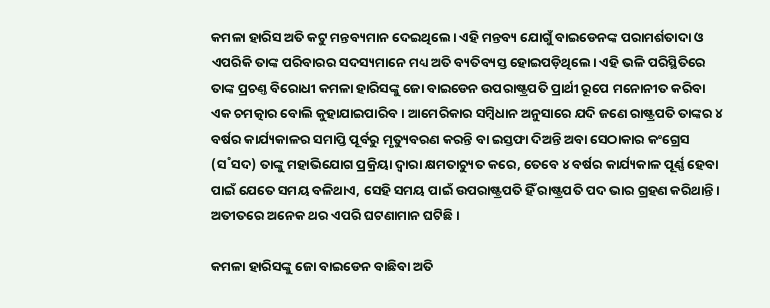କମଳା ହାରିସ ଅତି କଟୁ ମନ୍ତବ୍ୟମାନ ଦେଇଥିଲେ। ଏହି ମନ୍ତବ୍ୟ ଯୋଗୁଁ ବାଇଡେନଙ୍କ ପରାମର୍ଶତାଦା ଓ ଏପରିକି ତାଙ୍କ ପରିବାରର ସଦସ୍ୟମାନେ ମଧ୍ୟ ଅତି ବ୍ୟତିବ୍ୟସ୍ତ ହୋଇପଡ଼ିଥିଲେ। ଏହି ଭଳି ପରିସ୍ଥିତିରେ ତାଙ୍କ ପ୍ରଚଣ୍ତ ବିରୋଧୀ କମଳା ହାରିସଙ୍କୁ ଜୋ ବାଇଡେନ ଉପରାଷ୍ଟ୍ରପତି ପ୍ରାର୍ଥୀ ରୂପେ ମନୋନୀତ କରିବା ଏକ ଚମତ୍କାର ବୋଲି କୁହାଯାଇପାରିବ। ଆମେରିକାର ସମ୍ବିଧାନ ଅନୁସାରେ ଯଦି ଜଣେ ରାଷ୍ଟ୍ରପତି ତାଙ୍କର ୪ ବର୍ଷର କାର୍ଯ୍ୟକାଳର ସମାପ୍ତି ପୂର୍ବରୁ ମୃତ୍ୟୁବରଣ କରନ୍ତି ବା ଇସ୍ତଫା ଦିଅନ୍ତି ଅବା ସେଠାକାର କଂଗ୍ରେସ (ସ˚ସଦ) ତାଙ୍କୁ ମହାଭିଯୋଗ ପ୍ରକ୍ରିୟା ଦ୍ବାରା କ୍ଷମତାଚ୍ୟୁତ କରେ, ତେବେ ୪ ବର୍ଷର କାର୍ଯ୍ୟକାଳ ପୂର୍ଣ୍ଣ ହେବା ପାଇଁ ଯେତେ ସମୟ ବଳିଥାଏ, ସେହି ସମୟ ପାଇଁ ଉପରାଷ୍ଟ୍ରପତି ହିଁ ରାଷ୍ଟ୍ରପତି ପଦ ଭାର ଗ୍ରହଣ କରିଥାନ୍ତି। ଅତୀତରେ ଅନେକ ଥର ଏପରି ଘଟଣାମାନ ଘଟିଛି।

କମଳା ହାରିସଙ୍କୁ ଜୋ ବାଇଡେନ ବାଛିବା ଅତି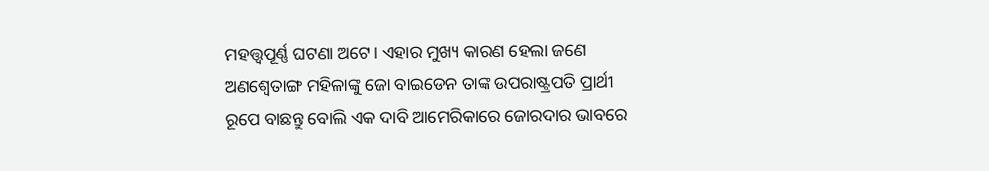ମହତ୍ତ୍ବପୂର୍ଣ୍ଣ ଘଟଣା ଅଟେ। ଏହାର ମୁଖ୍ୟ କାରଣ ହେଲା ଜଣେ ଅଣଶ୍ବେତାଙ୍ଗ ମହିଳାଙ୍କୁ ଜୋ ବାଇଡେନ ତାଙ୍କ ଉପରାଷ୍ଟ୍ରପତି ପ୍ରାର୍ଥୀ ରୂପେ ବାଛନ୍ତୁ ବୋଲି ଏକ ଦାବି ଆମେରିକାରେ ଜୋରଦାର ଭାବରେ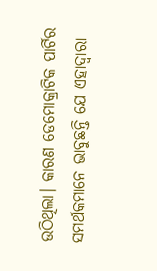ଉଠିଥିଲା। କାରଣ ଡେମୋକ୍ରାଟିକ ପାର୍ଟିର ସମର୍ଥକମାନେ ଭାବୁଛନ୍ତି ଯେ ଏହାଦ୍ବାରା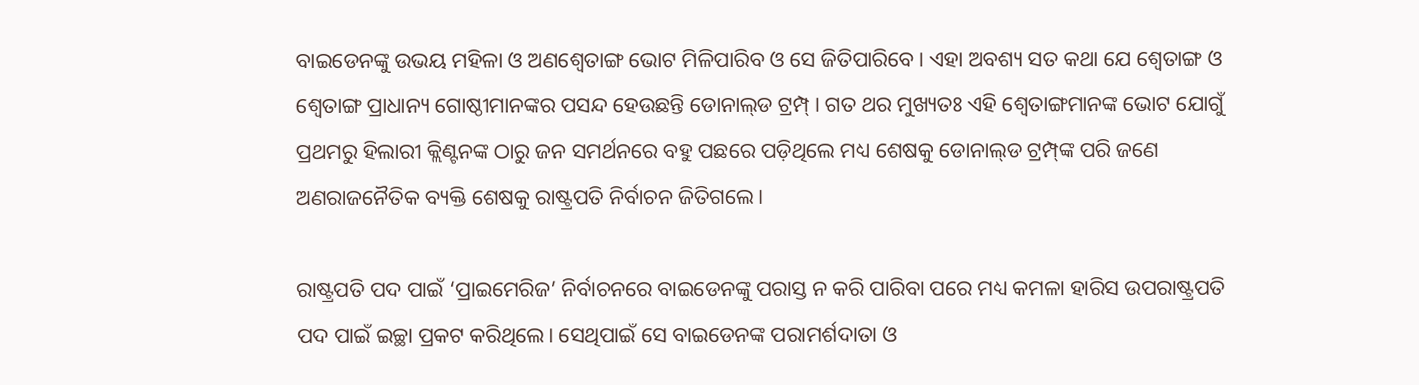ବାଇଡେନଙ୍କୁ ଉଭୟ ମହିଳା ଓ ଅଣଶ୍ବେତାଙ୍ଗ ଭୋଟ ମିଳିପାରିବ ଓ ସେ ଜିତିପାରିବେ। ଏହା ଅବଶ୍ୟ ସତ କଥା ଯେ ଶ୍ବେତାଙ୍ଗ ଓ ଶ୍ବେତାଙ୍ଗ ପ୍ରାଧାନ୍ୟ ଗୋଷ୍ଠୀମାନଙ୍କର ପସନ୍ଦ ହେଉଛନ୍ତି ଡୋନାଲ୍‌ଡ ଟ୍ରମ୍ପ୍‌। ଗତ ଥର ମୁଖ୍ୟତଃ ଏହି ଶ୍ବେତାଙ୍ଗମାନଙ୍କ ଭୋଟ ଯୋଗୁଁ ପ୍ରଥମରୁ ହିଲାରୀ କ୍ଲିଣ୍ଟନଙ୍କ ଠାରୁ ଜନ ସମର୍ଥନରେ ବହୁ ପଛରେ ପଡ଼ିଥିଲେ ମଧ୍ୟ ଶେଷକୁ ଡୋନାଲ୍‌ଡ ଟ୍ରମ୍ପ୍‌ଙ୍କ ପରି ଜଣେ ଅଣରାଜନୈତିକ ବ୍ୟକ୍ତି ଶେଷକୁ ରାଷ୍ଟ୍ରପତି ନିର୍ବାଚନ ଜିତିଗଲେ।

ରାଷ୍ଟ୍ରପତି ପଦ ପାଇଁ ‘ପ୍ରାଇମେରିଜ’ ନିର୍ବାଚନରେ ବାଇଡେନଙ୍କୁ ପରାସ୍ତ ନ କରି ପାରିବା ପରେ ମଧ୍ୟ କମଳା ହାରିସ ଉପରାଷ୍ଟ୍ରପତି ପଦ ପାଇଁ ଇଚ୍ଛା ପ୍ରକଟ କରିଥିଲେ। ସେଥିପାଇଁ ସେ ବାଇଡେନଙ୍କ ପରାମର୍ଶଦାତା ଓ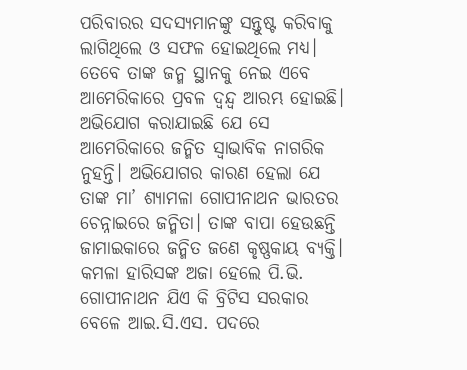ପରିବାରର ସଦସ୍ୟମାନଙ୍କୁ ସନ୍ତୁଷ୍ଟ କରିବାକୁ ଲାଗିଥିଲେ ଓ ସଫଳ ହୋଇଥିଲେ ମଧ୍ୟ। ତେବେ ତାଙ୍କ ଜନ୍ମ ସ୍ଥାନକୁ ନେଇ ଏବେ ଆମେରିକାରେ ପ୍ରବଳ ଦ୍ବନ୍ଦ୍ବ ଆରମ୍ଭ ହୋଇଛି। ଅଭିଯୋଗ କରାଯାଇଛି ଯେ ସେ ଆମେରିକାରେ ଜନ୍ମିତ ସ୍ବାଭାବିକ ନାଗରିକ ନୁହନ୍ତି। ଅଭିଯୋଗର କାରଣ ହେଲା ଯେ ତାଙ୍କ ମା’ ଶ୍ୟାମଳା ଗୋପୀନାଥନ ଭାରତର ଚେନ୍ନାଇରେ ଜନ୍ମିତା। ତାଙ୍କ ବାପା ହେଉଛନ୍ତି ଜାମାଇକାରେ ଜନ୍ମିତ ଜଣେ କୃଷ୍ଣକାୟ ବ୍ୟକ୍ତି। କମଳା ହାରିସଙ୍କ ଅଜା ହେଲେ ପି.ଭି. ଗୋପୀନାଥନ ଯିଏ କି ବ୍ରିଟିସ ସରକାର ବେଳେ ଆଇ.ସି.ଏସ. ପଦରେ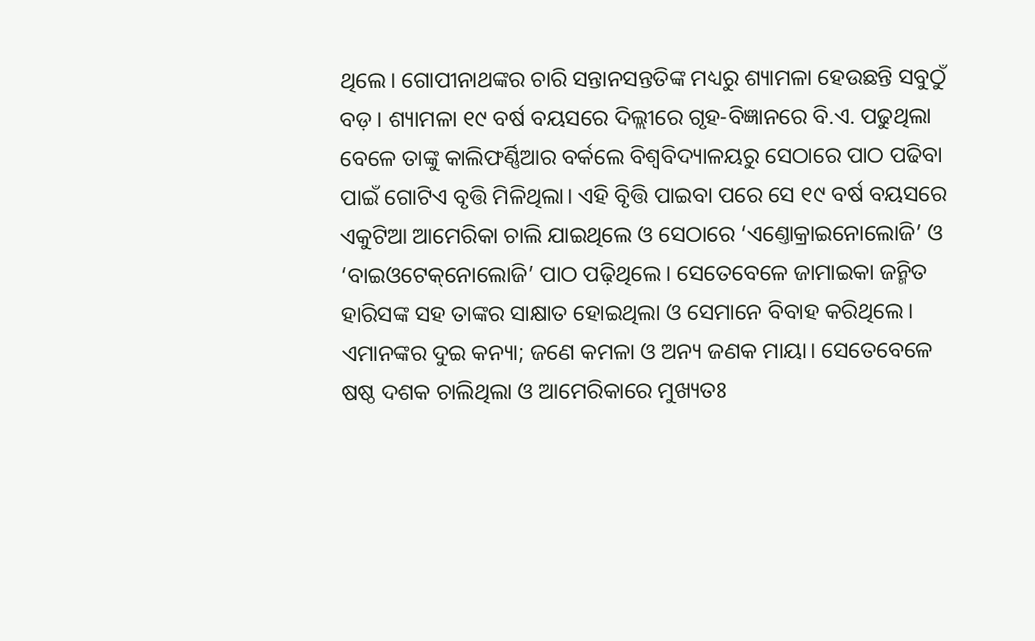ଥିଲେ। ଗୋପୀନାଥଙ୍କର ଚାରି ସନ୍ତାନସନ୍ତତିଙ୍କ ମଧ୍ୟରୁ ଶ୍ୟାମଳା ହେଉଛନ୍ତି ସବୁଠୁଁ ବଡ଼। ଶ୍ୟାମଳା ୧୯ ବର୍ଷ ବୟସରେ ଦିଲ୍ଲୀରେ ଗୃହ-ବିଜ୍ଞାନରେ ବି.ଏ. ପଢୁଥିଲା ବେଳେ ତାଙ୍କୁ କାଲିଫର୍ଣ୍ଣିଆର ବର୍କଲେ ବିଶ୍ବବିଦ୍ୟାଳୟରୁ ସେଠାରେ ପାଠ ପଢିବା ପାଇଁ ଗୋଟିଏ ବୃତ୍ତି ମିଳିଥିଲା। ଏହି ବୃିତ୍ତି ପାଇବା ପରେ ସେ ୧୯ ବର୍ଷ ବୟସରେ ଏକୁଟିଆ ଆମେରିକା ଚାଲି ଯାଇଥିଲେ ଓ ସେଠାରେ ‘ଏଣ୍ତୋକ୍ରାଇନୋଲୋଜି’ ଓ ‘ବାଇଓଟେକ୍‌ନୋଲୋଜି’ ପାଠ ପଢ଼ିଥିଲେ। ସେତେବେଳେ ଜାମାଇକା ଜନ୍ମିତ ହାରିସଙ୍କ ସହ ତାଙ୍କର ସାକ୍ଷାତ ହୋଇଥିଲା ଓ ସେମାନେ ବିବାହ କରିଥିଲେ। ଏମାନଙ୍କର ଦୁଇ କନ୍ୟା; ଜଣେ କମଳା ଓ ଅନ୍ୟ ଜଣକ ମାୟା। ସେତେବେଳେ ଷଷ୍ଠ ଦଶକ ଚାଲିଥିଲା ଓ ଆମେରିକାରେ ମୁଖ୍ୟତଃ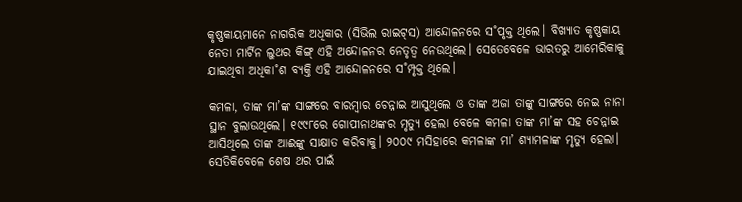କୃଷ୍ଣକାୟମାନେ ନାଗରିକ ଅଧିକାର (ସିଭିଲ ରାଇଟ୍‌ସ) ଆନ୍ଦୋଳନରେ ସ˚ପୃକ୍ତ ଥିଲେ। ବିଖ୍ୟାତ କୃଷ୍ଣକାୟ ନେତା ମାର୍ଟିନ ଲୁଥର କିଙ୍ଗ୍‌ ଏହି ଅନ୍ଦୋଳନର ନେତୃତ୍ବ ନେଉଥି‌ଲେ। ସେତେବେଳେ ଭାରତରୁ ଆମେରିକାକୁ ଯାଇଥିବା ଅଧିକା˚ଶ ବ୍ୟକ୍ତି ଏହି ଆନ୍ଦୋଳନରେ ସ˚ମ୍ପୃକ୍ତ ଥିଲେ।

କମଳା, ତାଙ୍କ ମା’ଙ୍କ ସାଙ୍ଗରେ ବାରମ୍ବାର ଚେନ୍ନାଇ ଆସୁଥିଲେ ଓ ତାଙ୍କ ଅଜା ତାଙ୍କୁ ସାଙ୍ଗରେ ନେଇ ନାନା ସ୍ଥାନ ବୁଲାଉଥି‌ଲେ। ୧୯୯୮ରେ ଗୋପୀନାଥଙ୍କର ମୃତ୍ୟୁ ହେଲା ବେଳେ କମଳା ତାଙ୍କ ମା’ଙ୍କ ସହ ଚେନ୍ନାଇ ଆସିଥିଲେ ତାଙ୍କ ଆଈଙ୍କୁ ସାକ୍ଷାତ କରିବାକୁ। ୨୦୦୯ ମସିହାରେ କମଳାଙ୍କ ମା’ ଶ୍ୟାମଳାଙ୍କ ମୃତ୍ୟୁ ହେଲା। ସେତିକିବେଳେ ଶେଷ ଥର ପାଇଁ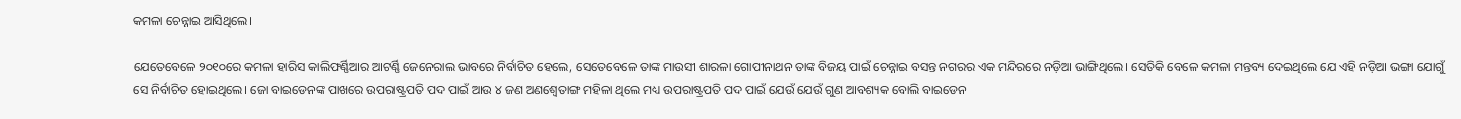କମଳା ଚେନ୍ନାଇ ଆସିଥିଲେ।

ଯେତେବେଳେ ୨୦୧୦ରେ କମଳା ହାରିସ କାଲିଫର୍ଣ୍ଣିଆର ଆଟର୍ଣ୍ଣି ଜେନେରାଲ ଭାବରେ ନିର୍ବାଚିତ ହେଲେ, ସେତେବେଳେ ତାଙ୍କ ମାଉସୀ ଶାରଳା ଗୋପୀନାଥନ ତାଙ୍କ ବିଜୟ ପାଇଁ ଚେନ୍ନାଇ ବସନ୍ତ ନଗରର ଏକ ମନ୍ଦିରରେ ନଡ଼ିଆ ଭାଙ୍ଗିଥିଲେ। ସେତିକି ବେଳେ କମଳା ମନ୍ତବ୍ୟ ଦେଇଥିଲେ ଯେ ଏହି ନଡ଼ିଆ ଭଙ୍ଗା ଯୋଗୁଁ ସେ ନିର୍ବାଚିତ ହୋଇଥିଲେ। ଜୋ ବାଇଡେନଙ୍କ ପାଖରେ ଉପରାଷ୍ଟ୍ରପତି ପଦ ପାଇଁ ଆଉ ୪ ଜଣ ଅଣଶ୍ବେତାଙ୍ଗ ମହିଳା ଥିଲେ ମଧ୍ୟ ଉପରାଷ୍ଟ୍ରପତି ପଦ ପାଇଁ ଯେଉଁ ଯେଉଁ ଗୁଣ ଆବଶ୍ୟକ ବୋଲି ବାଇଡେନ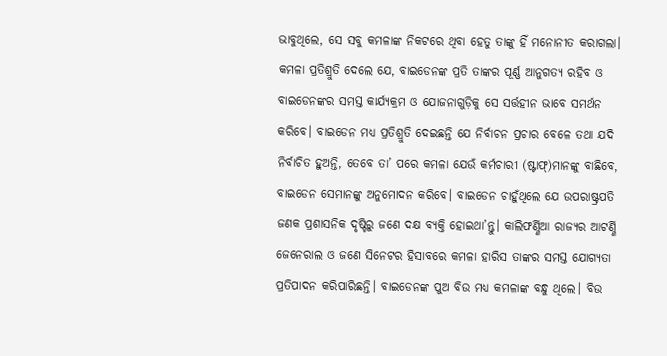ଭାବୁଥିଲେ, ସେ ସବୁ କମଳାଙ୍କ ନିକଟରେ ଥିବା ହେତୁ ତାଙ୍କୁ ହିଁ ମନୋନୀତ କରାଗଲା। କମଳା ପ୍ରତିଶ୍ରୁତି ଦେଲେ ଯେ, ବାଇଡେନଙ୍କ ପ୍ରତି ତାଙ୍କର ପୂର୍ଣ୍ଣ ଆନୁଗତ୍ୟ ରହିବ ଓ ବାଇଡେନଙ୍କର ସମସ୍ତ କାର୍ଯ୍ୟକ୍ରମ ଓ ଯୋଜନାଗୁଡ଼ିକୁ ସେ ସର୍ତ୍ତହୀନ ଭାବେ ସମର୍ଥନ କରିବେ। ବାଇଡେନ ମଧ୍ୟ ପ୍ରତିଶ୍ରୁତି ଦେଇଛନ୍ତି ଯେ ନିର୍ବାଚନ ପ୍ରଚାର ବେଳେ ତଥା ଯଦି ନିର୍ବାଚିତ ହୁଅନ୍ତି, ତେବେ ତା’ ପରେ କମଳା ଯେଉଁ କର୍ମଚାରୀ (ଷ୍ଟାଫ୍‌)ମାନଙ୍କୁ ବାଛିବେ, ବାଇଡେନ ସେମାନଙ୍କୁ ଅନୁମୋଦନ କରିବେ। ବାଇଡେନ ଚାହୁଁଥିଲେ ଯେ ଉପରାଷ୍ଟ୍ରପତି ଜଣକ ପ୍ରଶାସନିକ ଦୃଷ୍ଟିରୁ ଜଣେ ଦକ୍ଷ ବ୍ୟକ୍ତି ହୋଇଥା’ନ୍ତୁ। କାଲିଫର୍ଣ୍ଣିଆ ରାଜ୍ୟର ଆଟର୍ଣ୍ଣି ଜେନେରାଲ ଓ ଜଣେ ସିନେଟର ହିସାବରେ କମଳା ହାରିସ ତାଙ୍କର ସମସ୍ତ ଯୋଗ୍ୟତା ପ୍ରତିପାଦନ କରିପାରିଛନ୍ତି। ବାଇଡେନଙ୍କ ପୁଅ ବିଉ ମଧ୍ୟ କମଳାଙ୍କ ବନ୍ଧୁ ଥିଲେ। ବିଉ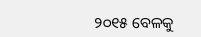୨୦୧୫ ବେଳକୁ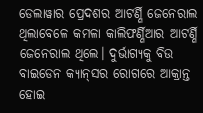ଡେଲାୱାର ପ୍ର‌େଦଶର ଆଟର୍ଣ୍ଣି ଜେନେରାଲ ଥିଲାବେଳେ କମଳା କାଲିଫର୍ଣ୍ଣିଆର ଆଟର୍ଣ୍ଣି ଜେନେରାଲ ଥିଲେ। ଦୁର୍ଭାଗ୍ୟକୁ ବିଉ ବାଇଡେନ କ୍ୟାନ୍‌ସର ରୋଗରେ ଆକ୍ରାନ୍ତ ହୋଇ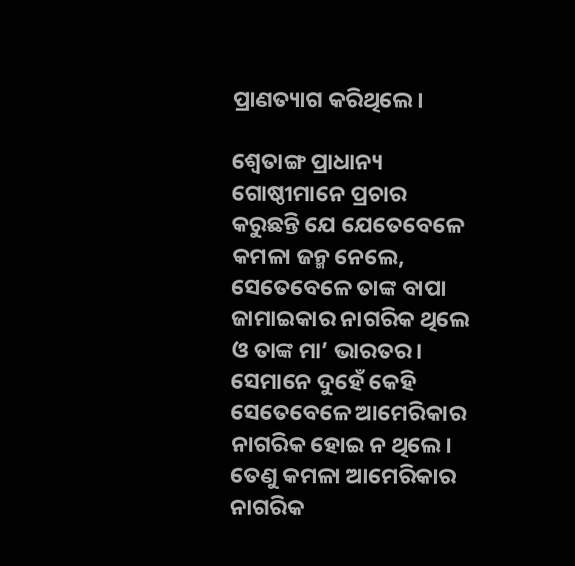ପ୍ରାଣତ୍ୟାଗ କରିଥିଲେ।

ଶ୍ବେତାଙ୍ଗ ପ୍ରାଧାନ୍ୟ ଗୋଷ୍ଠୀମାନେ ପ୍ରଚାର କରୁଛନ୍ତି ଯେ ଯେତେବେଳେ କମଳା ଜନ୍ମ ନେଲେ, ସେତେବେଳେ ତାଙ୍କ ବାପା ଜାମାଇକାର ନାଗରିକ ଥିଲେ ଓ ତାଙ୍କ ମା’ ଭାରତର। ସେମାନେ ଦୁହେଁ କେହି ସେତେବେଳେ ଆମେରିକାର ନାଗରିକ ହୋଇ ନ ଥିଲେ। ତେଣୁ କମଳା ଆମେରିକାର ନାଗରିକ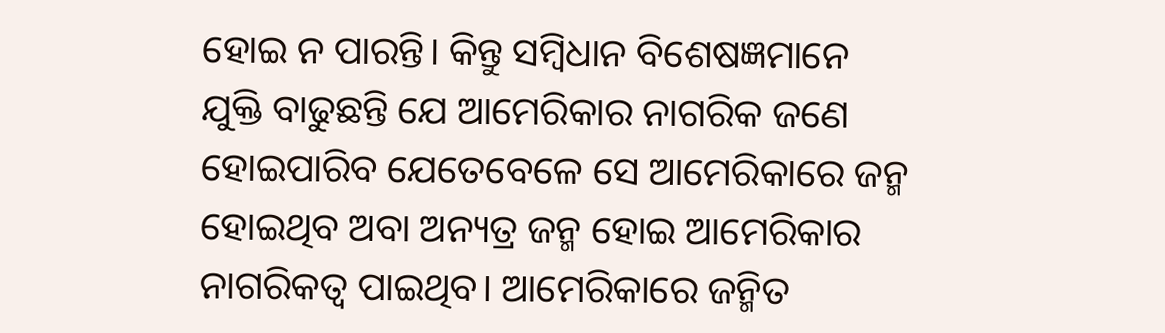ହୋଇ ନ ପାରନ୍ତି। କିନ୍ତୁ ସମ୍ବିଧାନ ବିଶେଷଜ୍ଞମାନେ ଯୁକ୍ତି ବାଢୁଛନ୍ତି ଯେ ଆମେରିକାର ନାଗରିକ ଜଣେ ହୋଇପାରିବ ଯେତେବେଳେ ସେ ଆମେରିକାରେ ଜନ୍ମ ହୋଇଥିବ ଅବା ଅନ୍ୟତ୍ର ଜନ୍ମ ହୋଇ ଆମେରିକାର ନାଗରିକତ୍ବ ପାଇଥିବ। ଆମେରିକାରେ ଜନ୍ମିତ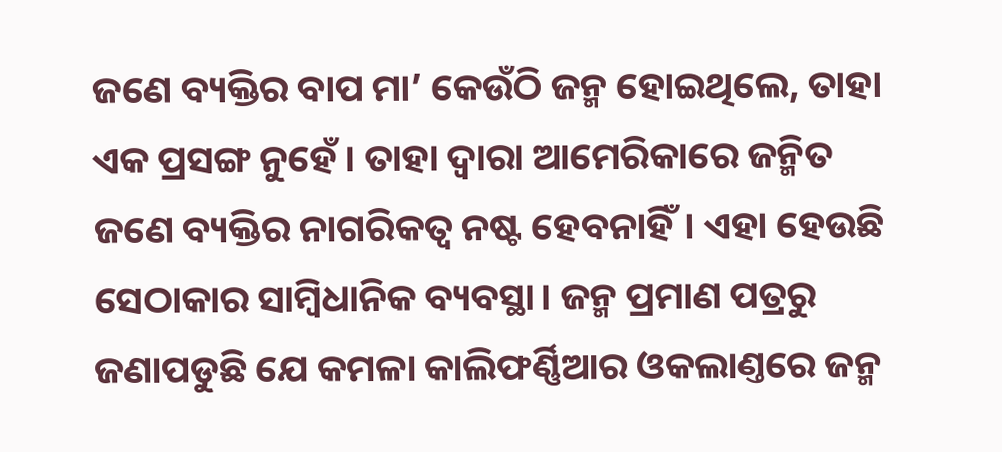ଜଣେ ବ୍ୟକ୍ତିର ବାପ ମା’ କେଉଁଠି ଜନ୍ମ ହୋଇଥିଲେ, ତାହା ଏକ ପ୍ରସଙ୍ଗ ନୁହେଁ। ତାହା ଦ୍ବାରା ଆମେରିକାରେ ଜନ୍ମିତ ଜଣେ ବ୍ୟକ୍ତିର ନାଗରିକତ୍ବ ନଷ୍ଟ ହେବନାହିଁ। ଏହା ହେଉଛି ସେଠାକାର ସାମ୍ବିଧାନିକ ବ୍ୟବସ୍ଥା। ଜନ୍ମ ପ୍ରମାଣ ପତ୍ରରୁ ଜଣାପଡୁଛି ଯେ କମଳା କାଲିଫର୍ଣ୍ଣିଆର ଓକଲାଣ୍ତରେ ଜନ୍ମ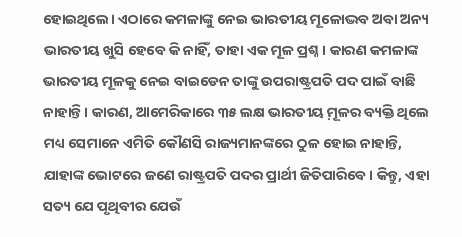ହୋଇଥି‌ଲେ। ଏଠାରେ କମଳାଙ୍କୁ ନେଇ ଭାରତୀୟ ମୂଳୋଦ୍ଭବ ଅବା ଅନ୍ୟ ଭାରତୀୟ ଖୁସି ହେବେ କି ନାହିଁ, ତାହା ଏକ ମୂଳ ପ୍ରଶ୍ନ। କାରଣ କମଳାଙ୍କ ଭାରତୀୟ ମୂଳକୁ ନେଇ ବାଇଡେନ ତାଙ୍କୁ ଉପରାଷ୍ଟ୍ରପତି ପଦ ପାଇଁ ବାଛି ନାହାନ୍ତି। କାରଣ, ଆମେରିକାରେ ୩୫ ଲକ୍ଷ ଭାରତୀୟ ମ଼ୂଳର ବ୍ୟକ୍ତି ଥିଲେ ମଧ୍ୟ ସେମାନେ ଏମିତି କୌଣସି ରାଜ୍ୟମାନଙ୍କରେ ଠୁଳ ହୋଇ ନାହାନ୍ତି, ଯାହାଙ୍କ ଭୋଟରେ ଜଣେ ରାଷ୍ଟ୍ରପତି ପଦର ପ୍ରାର୍ଥୀ ଜିତିପାରିବେ। କିନ୍ତୁ, ଏହା ସତ୍ୟ ଯେ ପୃଥିବୀର ଯେଉଁ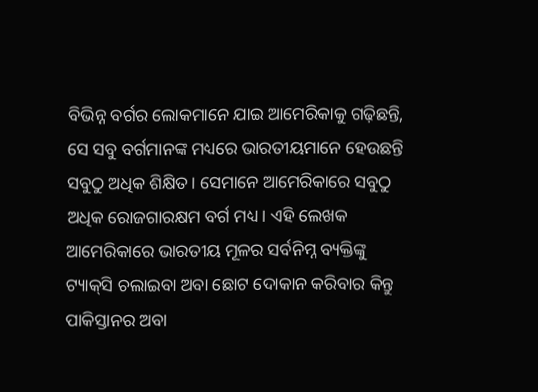ବିଭିନ୍ନ ବର୍ଗର ଲୋକମାନେ ଯାଇ ଆମେରିକାକୁ ଗଢ଼ିଛନ୍ତି, ସେ ସବୁ ବର୍ଗମାନଙ୍କ ମଧ୍ୟରେ ଭାରତୀୟମାନେ ହେଉଛନ୍ତି ସବୁଠୁ ଅଧିକ ଶିକ୍ଷିତ। ସେମାନେ ଆମେରିକାରେ ସବୁଠୁ ଅଧିକ ରୋଜଗାରକ୍ଷମ ବର୍ଗ ମଧ୍ୟ। ଏହି ଲେଖକ ଆମେରିକାରେ ଭାରତୀୟ ମୂଳର ସର୍ବନିମ୍ନ ବ୍ୟକ୍ତିଙ୍କୁ ଟ୍ୟାକ୍‌ସି ଚଲାଇବା ଅବା ଛୋଟ ଦୋକାନ କରିବାର କିନ୍ତୁ ପାକିସ୍ତାନର ଅବା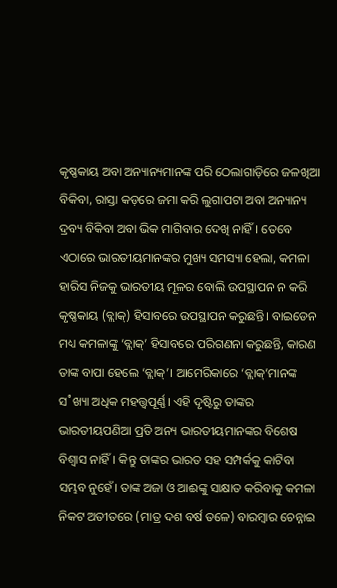କୃଷ୍ଣକାୟ ଅବା ଅନ୍ୟାନ୍ୟମାନଙ୍କ ପରି ଠେଲାଗାଡ଼ିରେ ଜଳଖିଆ ବିକିବା, ରାସ୍ତା କଡ଼ରେ ଜମା କରି ଲୁଗାପଟା ଅବା ଅନ୍ୟାନ୍ୟ ଦ୍ରବ୍ୟ ବିକିବା ଅବା ଭିକ ମାଗିବାର ଦେଖି ନାହିଁ। ତେବେ ଏଠାରେ ଭାରତୀୟମାନଙ୍କର ମୁଖ୍ୟ ସମସ୍ୟା ହେଲା, କମଳା ହାରିସ ନିଜକୁ ଭାରତୀୟ ମୂଳର ବୋଲି ଉପସ୍ଥାପନ ନ କରି କୃଷ୍ଣକାୟ (ବ୍ଲାକ୍‌) ହିସାବରେ ଉପସ୍ଥାପନ କରୁଛନ୍ତି। ବାଇଡେନ ମଧ୍ୟ କମଳାଙ୍କୁ ‘ବ୍ଲାକ୍‌’ ହିସାବରେ ପରିଗଣନା କରୁଛନ୍ତି, କାରଣ ତାଙ୍କ ବାପା ହେଲେ ‘ବ୍ଲ‌ାକ୍‌’। ଆମେରିକାରେ ‘ବ୍ଲାକ୍‌’ମାନଙ୍କ ସ˚ଖ୍ୟା ଅଧିକ ମହତ୍ତ୍ବପୂର୍ଣ୍ଣ। ଏହି ଦୃଷ୍ଟିରୁ ତାଙ୍କର ଭାରତୀୟପଣିଆ ପ୍ରତି ଅନ୍ୟ ଭାରତୀୟମାନଙ୍କର ବିଶେଷ ବିଶ୍ବାସ ନାହିଁ। କିନ୍ତୁ ତାଙ୍କର ଭାରତ ସହ ସମ୍ପର୍କକୁ କାଟିବା ସମ୍ଭବ ନୁହେଁ। ତାଙ୍କ ଅଜା ଓ ଆଈଙ୍କୁ ସାକ୍ଷାତ କରିବାକୁ କମଳା ନିକଟ ଅତୀତରେ (ମାତ୍ର ଦଶ ବର୍ଷ ତଳେ) ବାରମ୍ବାର ଚେନ୍ନାଇ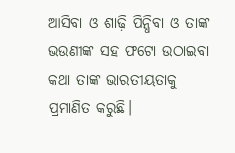ଆସିବା ଓ ଶାଢ଼ି ପିନ୍ଧିବା ଓ ତାଙ୍କ ଭଉଣୀଙ୍କ ସହ ଫଟୋ ଉଠାଇବା କଥା ତାଙ୍କ ଭାରତୀୟତାକୁ ପ୍ରମାଣିତ କରୁଛି।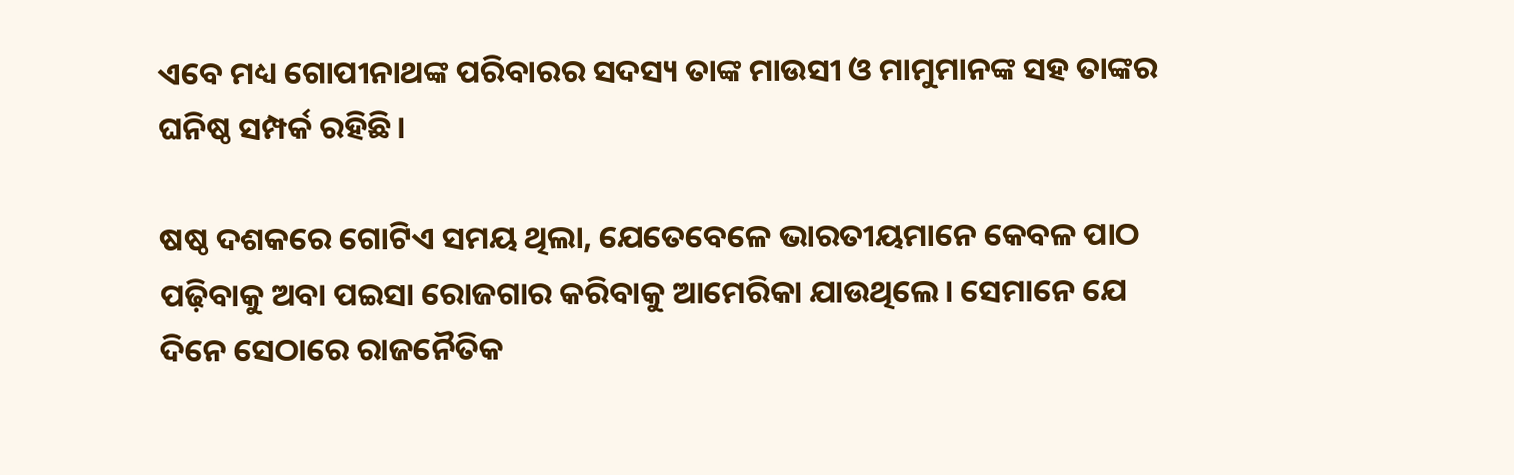ଏବେ ମଧ୍ୟ ଗୋପୀନାଥଙ୍କ ପରିବାରର ସଦସ୍ୟ ତାଙ୍କ ମାଉସୀ ଓ ମାମୁମାନଙ୍କ ସହ ତାଙ୍କର ଘନିଷ୍ଠ ସମ୍ପର୍କ ରହିଛି।

ଷଷ୍ଠ ଦଶକରେ ଗୋଟିଏ ସମୟ ଥିଲା, ଯେତେବେଳେ ଭାରତୀୟମାନେ କେବଳ ପାଠ ପଢ଼ିବାକୁ ଅବା ପଇସା ରୋଜଗାର କରିବାକୁ ଆମେରିକା ଯାଉଥି‌ଲେ। ସେମାନେ ଯେ ଦିନେ ସେଠାରେ ରାଜନୈତିକ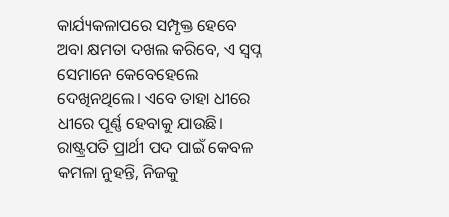କାର୍ଯ୍ୟକଳାପରେ ସମ୍ପୃକ୍ତ ହେବେ ଅବା କ୍ଷମତା ଦଖଲ କରିବେ, ଏ ସ୍ବପ୍ନ ସେମାନେ କେବେହେଲେ ଦେଖିନଥିଲେ। ଏବେ ତାହା ଧୀରେ ଧୀରେ ପୂର୍ଣ୍ଣ ହେବାକୁ ଯାଉଛି। ରାଷ୍ଟ୍ରପତି ପ୍ରାର୍ଥୀ ପଦ ପାଇଁ କେବଳ କମଳା ନୁହନ୍ତି, ନିଜକୁ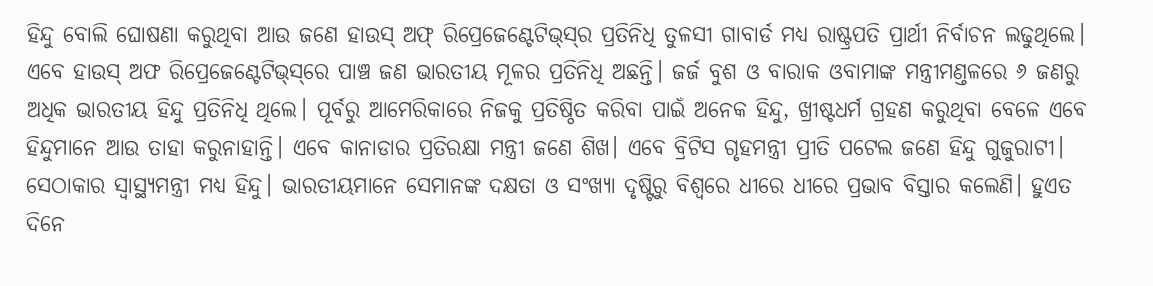ହିନ୍ଦୁ ବୋଲି ଘୋଷଣା କରୁଥିବା ଆଉ ଜଣେ ହାଉସ୍‌ ଅଫ୍‌ ରିପ୍ରେଜେଣ୍ଟେଟିଭ୍‌ସ୍‌ର ପ୍ରତିନିଧି ତୁଳସୀ ଗାବାର୍ଡ ମଧ୍ୟ ରାଷ୍ଟ୍ରପତି ପ୍ରାର୍ଥୀ ନିର୍ବାଚନ ଲଢୁଥିଲେ। ଏବେ ହାଉସ୍‌ ଅଫ ରିପ୍ରେଜେଣ୍ଟେଟିଭ୍‌ସ୍‌ରେ ପାଞ୍ଚ ଜଣ ଭାରତୀୟ ମୂଳର ପ୍ରତିନିଧି ଅଛନ୍ତି। ଜର୍ଜ ବୁଶ ଓ ବାରାକ ଓବାମାଙ୍କ ମନ୍ତ୍ରୀମଣ୍ତଳରେ ୬ ଜଣରୁ ଅଧିକ ଭାରତୀୟ ହିନ୍ଦୁ ପ୍ରତିନିଧି ଥିଲେ। ପୂର୍ବରୁ ଆମେରିକାରେ ନିଜକୁ ପ୍ରତିଷ୍ଠିତ କରିବା ପାଇଁ ଅନେକ ହିନ୍ଦୁ, ଖ୍ରୀଷ୍ଟଧର୍ମ ଗ୍ରହଣ କରୁଥିବା ବେଳେ ଏବେ ହିନ୍ଦୁମାନେ ଆଉ ତାହା କରୁନାହାନ୍ତି। ଏବେ କାନାଡାର ପ୍ରତିରକ୍ଷା ମନ୍ତ୍ରୀ ଜଣେ ଶିଖ। ଏବେ ବ୍ରିଟିସ ଗୃହମନ୍ତ୍ରୀ ପ୍ରୀତି ପଟେଲ ଜଣେ ହିନ୍ଦୁ ଗୁଜୁରାଟୀ। ସେଠାକାର ସ୍ବାସ୍ଥ୍ୟମନ୍ତ୍ରୀ ମଧ୍ୟ ହିନ୍ଦୁ। ଭାରତୀୟମାନେ ସେମାନଙ୍କ ଦକ୍ଷତା ଓ ସଂଖ୍ୟା ଦୃଷ୍ଟିରୁ ବିଶ୍ବରେ ଧୀରେ ଧୀରେ ପ୍ରଭାବ ବିସ୍ତାର କଲେଣି। ହୁଏତ ଦିନେ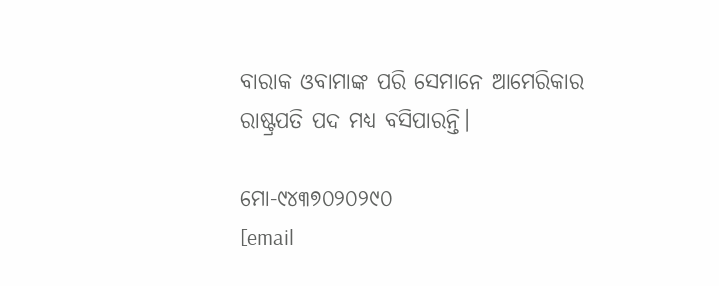ବାରାକ ଓବାମାଙ୍କ ପରି ସେମାନେ ଆମେରିକାର ରାଷ୍ଟ୍ରପତି ପଦ ମଧ୍ୟ ବସିପାରନ୍ତି।

ମୋ-୯୪୩୭୦୨୦୨୯୦
[email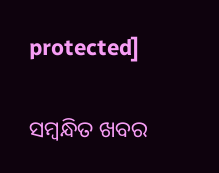protected]

ସମ୍ବନ୍ଧିତ ଖବର